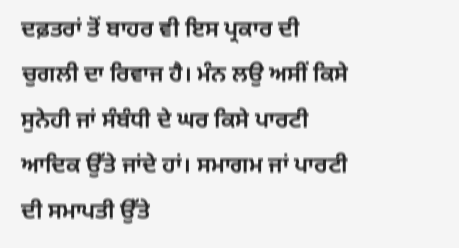ਦਫ਼ਤਰਾਂ ਤੋਂ ਬਾਹਰ ਵੀ ਇਸ ਪ੍ਰਕਾਰ ਦੀ ਚੁਗਲੀ ਦਾ ਰਿਵਾਜ ਹੈ। ਮੰਨ ਲਉ ਅਸੀਂ ਕਿਸੇ ਸੁਨੇਹੀ ਜਾਂ ਸੰਬੰਧੀ ਦੇ ਘਰ ਕਿਸੇ ਪਾਰਟੀ ਆਦਿਕ ਉੱਤੇ ਜਾਂਦੇ ਹਾਂ। ਸਮਾਗਮ ਜਾਂ ਪਾਰਟੀ ਦੀ ਸਮਾਪਤੀ ਉੱਤੇ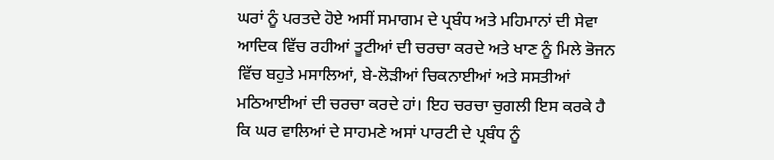ਘਰਾਂ ਨੂੰ ਪਰਤਦੇ ਹੋਏ ਅਸੀਂ ਸਮਾਗਮ ਦੇ ਪ੍ਰਬੰਧ ਅਤੇ ਮਹਿਮਾਨਾਂ ਦੀ ਸੇਵਾ ਆਦਿਕ ਵਿੱਚ ਰਹੀਆਂ ਤੂਟੀਆਂ ਦੀ ਚਰਚਾ ਕਰਦੇ ਅਤੇ ਖਾਣ ਨੂੰ ਮਿਲੇ ਭੋਜਨ ਵਿੱਚ ਬਹੁਤੇ ਮਸਾਲਿਆਂ, ਬੇ-ਲੋੜੀਆਂ ਚਿਕਨਾਈਆਂ ਅਤੇ ਸਸਤੀਆਂ ਮਠਿਆਈਆਂ ਦੀ ਚਰਚਾ ਕਰਦੇ ਹਾਂ। ਇਹ ਚਰਚਾ ਚੁਗਲੀ ਇਸ ਕਰਕੇ ਹੈ ਕਿ ਘਰ ਵਾਲਿਆਂ ਦੇ ਸਾਹਮਣੇ ਅਸਾਂ ਪਾਰਟੀ ਦੇ ਪ੍ਰਬੰਧ ਨੂੰ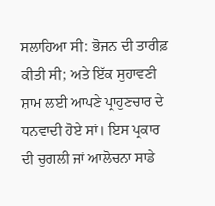ਸਲਾਹਿਆ ਸੀ: ਭੋਜਨ ਦੀ ਤਾਰੀਫ਼ ਕੀਤੀ ਸੀ; ਅਤੇ ਇੱਕ ਸੁਹਾਵਣੀ ਸ਼ਾਮ ਲਈ ਆਪਣੇ ਪ੍ਰਾਹੁਣਚਾਰ ਦੇ ਧਨਵਾਦੀ ਹੋਏ ਸਾਂ। ਇਸ ਪ੍ਰਕਾਰ ਦੀ ਚੁਗਲੀ ਜਾਂ ਆਲੋਚਨਾ ਸਾਡੇ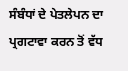ਸੰਬੰਧਾਂ ਦੇ ਪੇਤਲੇਪਨ ਦਾ ਪ੍ਰਗਟਾਵਾ ਕਰਨ ਤੋਂ ਵੱਧ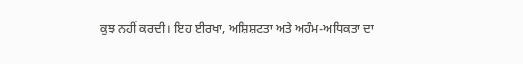ਕੁਝ ਨਹੀਂ ਕਰਦੀ। ਇਹ ਈਰਖਾ, ਅਸ਼ਿਸ਼ਟਤਾ ਅਤੇ ਅਹੰਮ-ਅਧਿਕਤਾ ਦਾ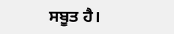ਸਬੂਤ ਹੈ।